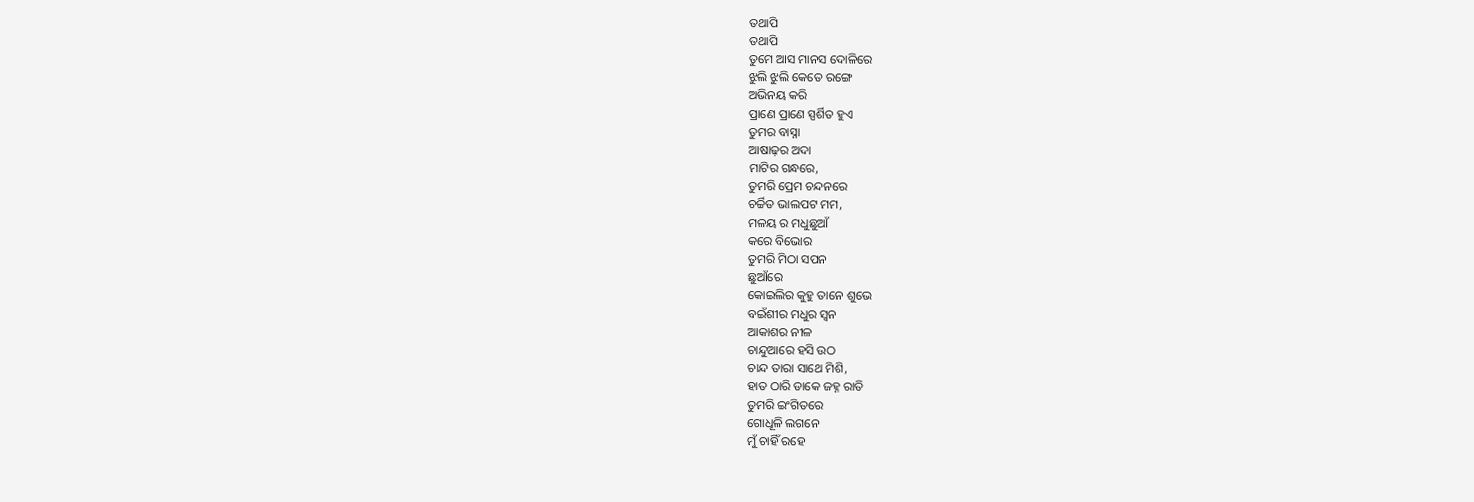ତଥାପି
ତଥାପି
ତୁମେ ଆସ ମାନସ ଦୋଳିରେ
ଝୁଲି ଝୁଲି କେତେ ରଙ୍ଗେ
ଅଭିନୟ କରି
ପ୍ରାଣେ ପ୍ରାଣେ ସ୍ପର୍ଶିତ ହୁଏ
ତୁମର ବାସ୍ନା
ଆଷାଢ଼ର ଅଦା
ମାଟିର ଗନ୍ଧରେ,
ତୁମରି ପ୍ରେମ ଚନ୍ଦନରେ
ଚର୍ଚ୍ଚିତ ଭାଲପଟ ମମ,
ମଳୟ ର ମଧୁଛୁଆଁ
କରେ ବିଭୋର
ତୁମରି ମିଠା ସପନ
ଛୁଆଁରେ
କୋଇଲିର କୁହୁ ତାନେ ଶୁଭେ
ବଇଁଶୀର ମଧୁର ସ୍ବନ
ଆକାଶର ନୀଳ
ଚାନ୍ଦୁଆରେ ହସି ଉଠ
ଚାନ୍ଦ ତାରା ସାଥେ ମିଶି,
ହାତ ଠାରି ଡାକେ ଜହ୍ନ ରାତି
ତୁମରି ଇଂଗିତରେ
ଗୋଧୂଳି ଲଗନେ
ମୁଁ ଚାହିଁ ରହେ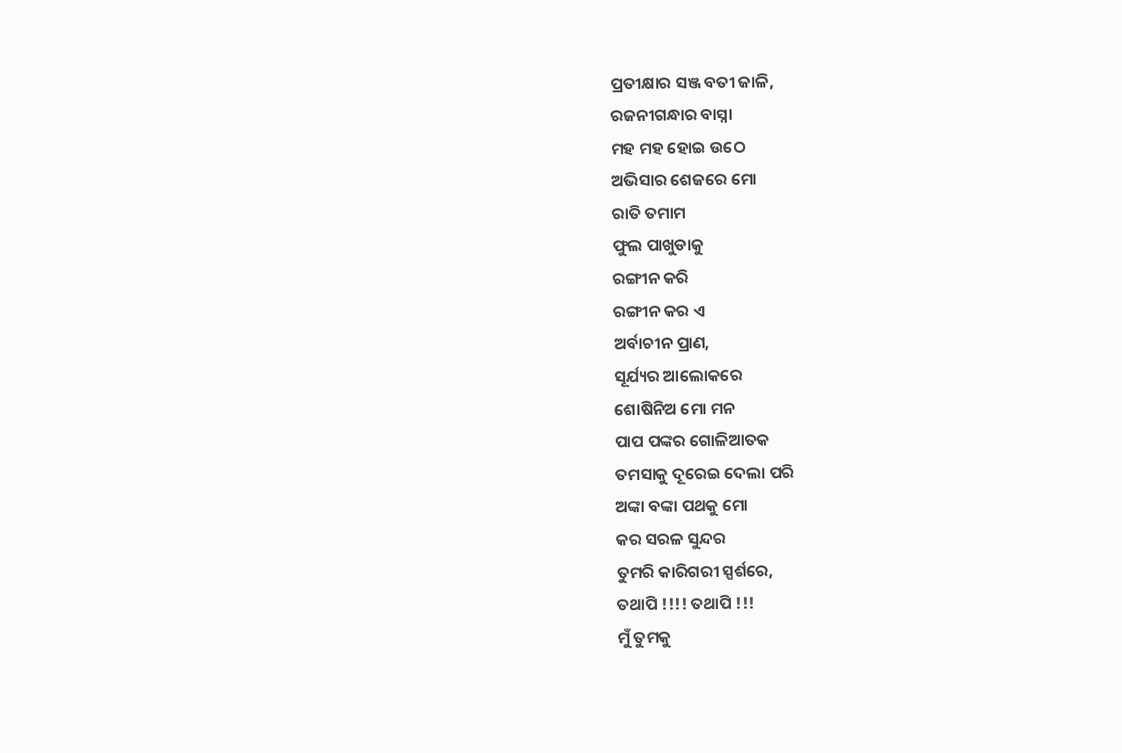ପ୍ରତୀକ୍ଷାର ସଞ୍ଜ ବତୀ ଜାଳି,
ରଜନୀଗନ୍ଧାର ବାସ୍ନା
ମହ ମହ ହୋଇ ଉଠେ
ଅଭିସାର ଶେଜରେ ମୋ
ରାତି ତମାମ
ଫୁଲ ପାଖୁଡାକୁ
ରଙ୍ଗୀନ କରି
ରଙ୍ଗୀନ କର ଏ
ଅର୍ବାଚୀନ ପ୍ରାଣ,
ସୂର୍ଯ୍ୟର ଆଲୋକରେ
ଶୋଷିନିଅ ମୋ ମନ
ପାପ ପଙ୍କର ଗୋଳିଆତକ
ତମସାକୁ ଦୂରେଇ ଦେଲା ପରି
ଅଙ୍କା ବଙ୍କା ପଥକୁ ମୋ
କର ସରଳ ସୁନ୍ଦର
ତୁମରି କାରିଗରୀ ସ୍ପର୍ଶରେ,
ତଥାପି !!!! ତଥାପି !!!
ମୁଁ ତୁମକୁ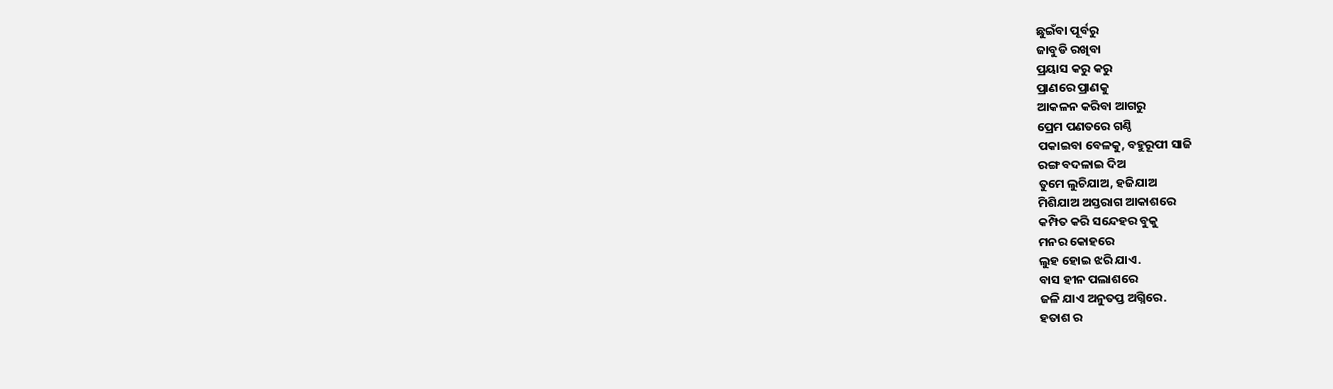ଛୁଇଁବା ପୂର୍ବରୁ
ଜାବୁଡି ରଖିବା
ପ୍ରୟାସ କରୁ କରୁ
ପ୍ରାଣରେ ପ୍ରାଣକୁ
ଆକଳନ କରିବା ଆଗରୁ
ପ୍ରେମ ପଣତରେ ଗଣ୍ଠି
ପକାଇବା ବେଳକୁ, ବହୁରୂପୀ ସାଜି
ରଙ୍ଗ ବଦଳାଇ ଦିଅ
ତୁମେ ଲୁଚିଯାଅ, ହଜିଯାଅ
ମିଶିଯାଅ ଅସ୍ତରାଗ ଆକାଶରେ
କମ୍ପିତ କରି ସନ୍ଦେହର ବୁକୁ
ମନର କୋହରେ
ଲୁହ ହୋଇ ଝରି ଯାଏ.
ବାସ ହୀନ ପଲାଶରେ
ଜଳି ଯାଏ ଅନୁତପ୍ତ ଅଗ୍ନିରେ.
ହତାଶ ର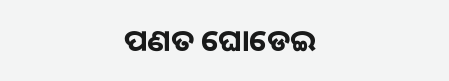ପଣତ ଘୋଡେଇ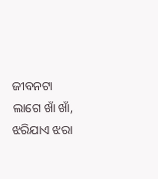ଜୀବନଟା ଲାଗେ ଖାଁ ଖାଁ,
ଝରିଯାଏ ଝରା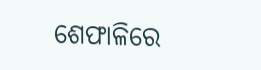ଶେଫାଳିରେ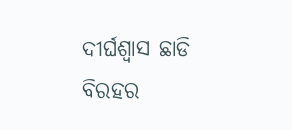ଦୀର୍ଘଶ୍ୱାସ ଛାଡି
ବିରହର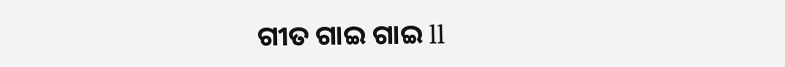ଗୀତ ଗାଇ ଗାଇ ll